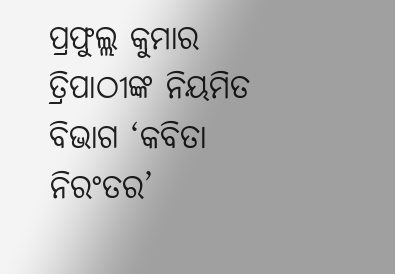ପ୍ରଫୁଲ୍ଲ କୁମାର ତ୍ରିପାଠୀଙ୍କ ନିୟମିତ ବିଭାଗ ‘କବିତା ନିରଂତର’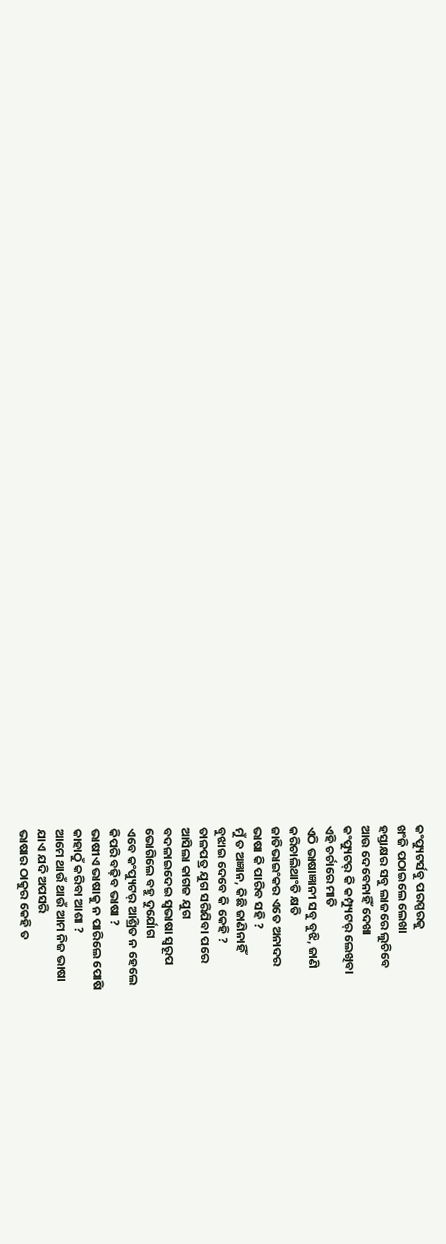କଂପ୍ୟୁଟର୍ସବୁ ପରସ୍ପରକୁ
ଖଂଜି ପଠାଇଲେ ଲେଖା
ହସ୍ତାକ୍ଷର ସବୁ ଲାଜରେ ଲୁଚିବେ
ଆଉ ଦେବେନାହିଁ ଦେଖା
କଂପ୍ୟୁଟର୍ କି କମ୍ପ୍ୟୁଟର୍ ଲେଖିବା
ଏହି ଚର୍ଚାରେ ମାତି
ଏଠି ଭାଷାଜ୍ଞାନୀ ସବୁ ବୁଝି, ଜାଣି
କରିଚାଲିଥାଂତି କ୍ଷତି
ଜାତିଭାଇଂକର ଏତେ ଅନାଦର
ଭାଷା କି ପାରିବ ସହି ?
ମୁଁ ତ ଅଜ୍ଞାନ, କିଛି ଜାଣିନାହିଁ
ବୁଝାଇ ଦେବେ କି କେହି ?
ତାଳପତ୍ର ଯୁଗ ସରିଯିବା ପରେ
ଆସିଲା କାଗଜ ଯୁଗ
ବଦଳାଇଦେଇ ସ୍ବଭାଷା ସ୍ବରୂପ
ଭୋଗିଲେ ବହୁ ଦୁର୍ଯୋଗ
ଏବେ କଂପ୍ୟୁଟର୍ ଆଶ୍ରିତ ନ ହେଲେ
କିପରି ବଢ଼ିବ ଭାଷା ?
ଭାଷୀଏ ଭାଷାକୁ ନ ପାରିଲେ ପୋଷି
କାହାଠୁଁ କରିବା ଆଶା ?
ଆମେ ଥାଉଁ ଥାଉଁ ଆମ ନିଜ ଭାଷା
ଯାଏ ଯଦି ଅପସରି
ଭାଷାର ଠାକୁର କେହି ତ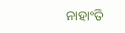ନାହାଂତି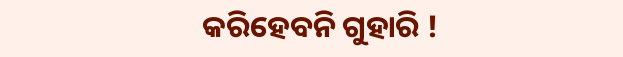କରିହେବନି ଗୁହାରି !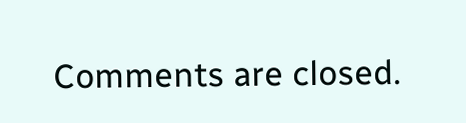Comments are closed.